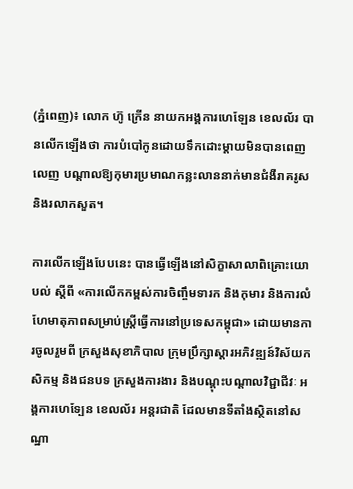(ភ្នំពេញ)៖ លោក ហ៊ូ ក្រើន នាយកអង្គការហេឡែន ខេលល័រ បានលើកឡើងថា ការបំបៅកូនដោយទឹកដោះម្តាយមិនបានពេញលេញ បណ្តាលឱ្យកុមារប្រមាណកន្លះលាននាក់មានជំងឺរាគរូស និងរលាកសួត។

ការលើកឡើងបែបនេះ បានធ្វើឡើងនៅសិក្ខាសាលាពិគ្រោះយោបល់ ស្តីពី «ការលើកកម្ពស់ការចិញ្ចឹមទារក និងកុមារ និងការលំហែមាតុភាពសម្រាប់ស្រ្តីធ្វើការនៅប្រទេសកម្ពុជា» ដោយមានការចូលរួមពី ក្រសួងសុខាភិបាល ក្រុមប្រឹក្សាស្តារអភិវឌ្ឍន៍វិស័យកសិកម្ម និងជនបទ ក្រសួងការងារ និងបណ្តុះបណ្តាលវិជ្ជាជីវៈ អង្គការហេទ្បែន ខេលល័រ អន្តរជាតិ ដែលមានទីតាំងស្ថិតនៅសណ្ឋា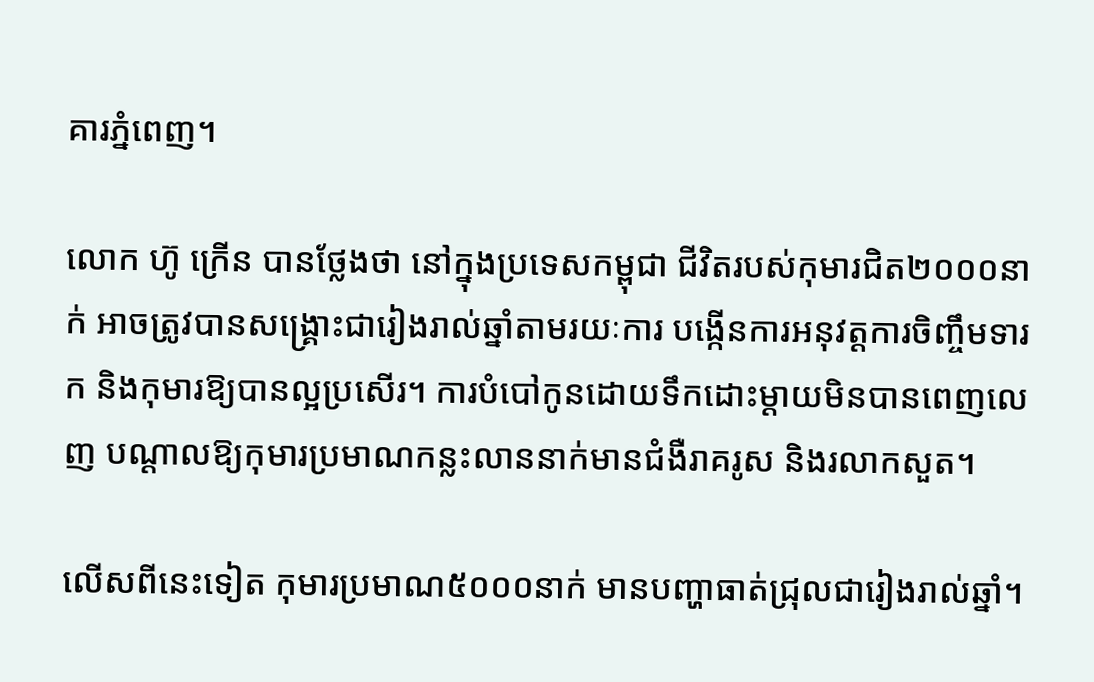គារភ្នំពេញ។

លោក ហ៊ូ ក្រើន បានថ្លែងថា នៅក្នុងប្រទេសកម្ពុជា ជីវិតរបស់កុមារជិត២០០០នាក់ អាចត្រូវបានសង្គ្រោះជារៀងរាល់ឆ្នាំតាមរយៈការ បង្កើនការអនុវត្តការចិញ្ចឹមទារក និងកុមារឱ្យបានល្អប្រសើរ។ ការបំបៅកូនដោយទឹកដោះម្តាយមិនបានពេញលេញ បណ្តាលឱ្យកុមារប្រមាណកន្លះលាននាក់មានជំងឺរាគរូស និងរលាកសួត។

លើសពីនេះទៀត កុមារប្រមាណ៥០០០នាក់ មានបញ្ហាធាត់ជ្រុលជារៀងរាល់ឆ្នាំ។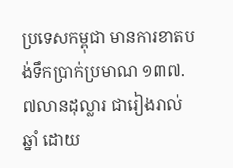ប្រទេសកម្ពុជា មានការខាតបង់ទឹកប្រាក់ប្រមាណ ១៣៧.៧លានដុល្លារ ជារៀងរាល់ឆ្នាំ ដោយ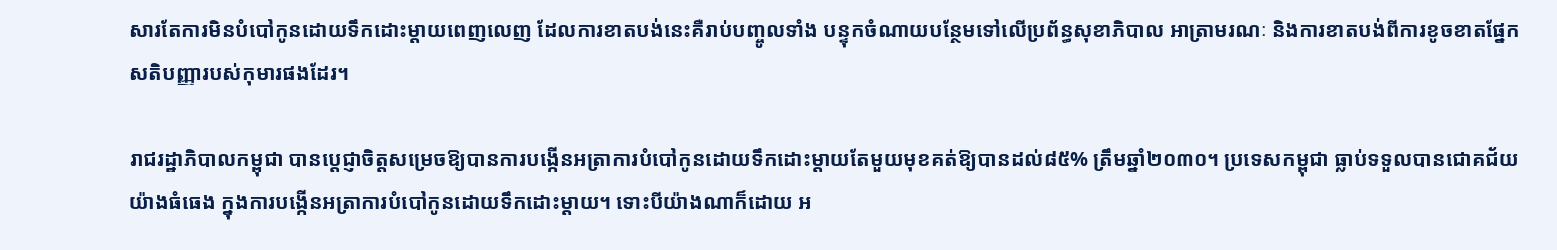សារតែការមិនបំបៅកូនដោយទឹកដោះម្តាយពេញលេញ ដែលការខាតបង់នេះគឺរាប់បញ្ចូលទាំង បន្ទុកចំណាយបន្ថែមទៅលើប្រព័ន្ធសុខាភិបាល អាត្រាមរណៈ និងការខាតបង់ពីការខូចខាតផ្នែកសតិបញ្ញារបស់កុមារផងដែរ។

រាជរដ្ឋាភិបាលកម្ពុជា បានប្តេជ្ញាចិត្តសម្រេចឱ្យបានការបង្កើនអត្រាការបំបៅកូនដោយទឹកដោះម្តាយតែមួយមុខគត់ឱ្យបានដល់៨៥% ត្រឹមឆ្នាំ២០៣០។ ប្រទេសកម្ពុជា ធ្លាប់ទទួលបានជោគជ័យយ៉ាងធំធេង ក្នុងការបង្កើនអត្រាការបំបៅកូនដោយទឹកដោះម្តាយ។ ទោះបីយ៉ាងណាក៏ដោយ អ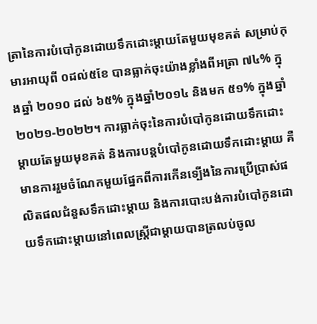ត្រានៃការបំបៅកូនដោយទឹកដោះម្តាយតែមួយមុខគត់ សម្រាប់កុមារអាយុពី ០ដល់៥ខែ បានធ្លាក់ចុះយ៉ាងខ្លាំងពីអត្រា ៧៤% ក្នុងឆ្នាំ ២០១០ ដល់ ៦៥% ក្នុងឆ្នាំ២០១៤ និងមក ៥១% ក្នុងឆ្នាំ២០២១-២០២២។ ការធ្លាក់ចុះនៃការបំបៅកូនដោយទឹកដោះម្តាយតែមួយមុខគត់ និងការបន្តបំបៅកូនដោយទឹកដោះម្តាយ គឺមានការរួមចំណែកមួយផ្នែកពីការកើនទ្បើងនៃការប្រើប្រាស់ផលិតផលជំនួសទឹកដោះម្តាយ និងការបោះបង់ការបំបៅកូនដោយទឹកដោះម្តាយនៅពេលស្រ្តីជាម្តាយបានត្រលប់ចូល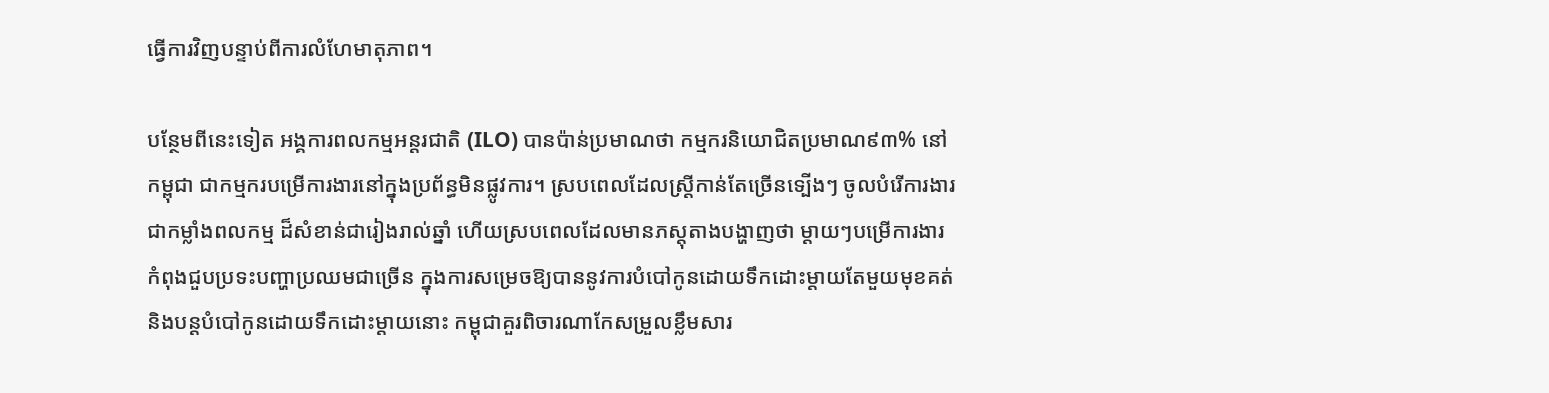ធ្វើការវិញបន្ទាប់ពីការលំហែមាតុភាព។

បន្ថែមពីនេះទៀត អង្គការពលកម្មអន្តរជាតិ (ILO) បានប៉ាន់ប្រមាណថា កម្មករនិយោជិតប្រមាណ៩៣% នៅកម្ពុជា ជាកម្មករបម្រើការងារនៅក្នុងប្រព័ន្ធមិនផ្លូវការ។ ស្របពេលដែលស្រ្តីកាន់តែច្រើនទ្បើងៗ ចូលបំរើការងារជាកម្លាំងពលកម្ម ដ៏សំខាន់ជារៀងរាល់ឆ្នាំ ហើយស្របពេលដែលមានភស្តុតាងបង្ហាញថា ម្តាយៗបម្រើការងារកំពុងជួបប្រទះបញ្ហាប្រឈមជាច្រើន ក្នុងការសម្រេចឱ្យបាននូវការបំបៅកូនដោយទឹកដោះម្តាយតែមួយមុខគត់និងបន្តបំបៅកូនដោយទឹកដោះម្តាយនោះ កម្ពុជាគួរពិចារណាកែសម្រួលខ្លឹមសារ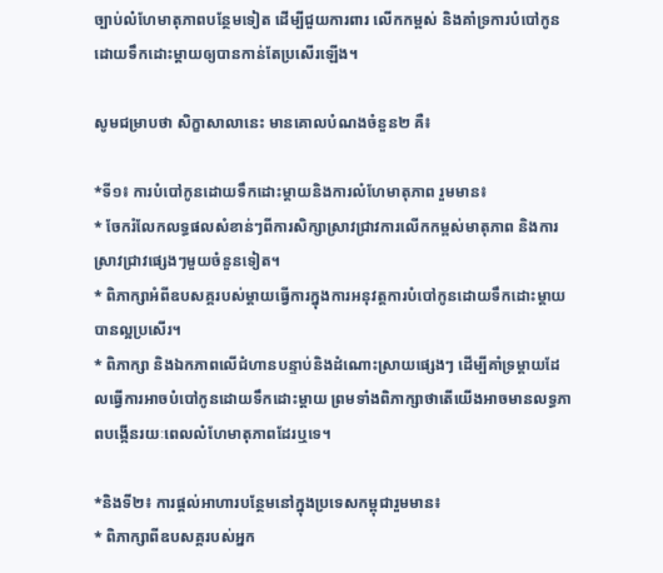ច្បាប់លំហែមាតុភាពបន្ថែមទៀត ដើម្បីជួយការពារ លើកកម្ពស់ និងគាំទ្រការបំបៅកូនដោយទឹកដោះម្តាយឲ្យបានកាន់តែប្រសើរឡើង។

សូមជម្រាបថា សិក្ខាសាលានេះ មានគោលបំណងចំនួន២ គឺ៖

*ទី១៖ ការបំបៅកូនដោយទឹកដោះម្តាយនិងការលំហែមាតុភាព រួមមាន៖
* ចែករំលែកលទ្ធផលសំខាន់ៗពីការសិក្សាស្រាវជ្រាវការលើកកម្ពស់មាតុភាព និងការស្រាវជ្រាវផ្សេងៗមួយចំនួនទៀត។
* ពិភាក្សាអំពីឧបសគ្គរបស់ម្តាយធ្វើការក្នុងការអនុវត្តការបំបៅកូនដោយទឹកដោះម្តាយបានល្អប្រសើរ។
* ពិភាក្សា និងឯកភាពលើជំហានបន្ទាប់និងដំណោះស្រាយផ្សេងៗ ដើម្បីគាំទ្រម្តាយដែលធ្វើការអាចបំបៅកូនដោយទឹកដោះម្តាយ ព្រមទាំងពិភាក្សាថាតើយើងអាចមានលទ្ធភាពបង្កើនរយៈពេលលំហែមាតុភាពដែរឬទេ។

*និងទី២៖ ការផ្តល់អាហារបន្ថែមនៅក្នុងប្រទេសកម្ពុជារួមមាន៖
* ពិភាក្សាពីឧបសគ្គរបស់អ្នក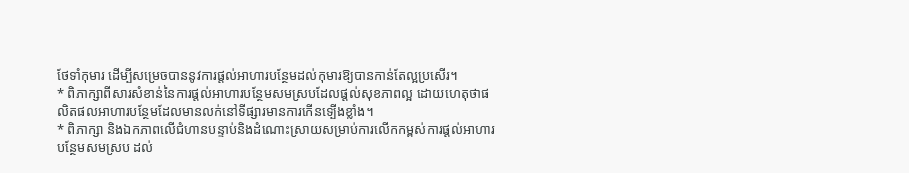ថែទាំកុមារ ដើម្បីសម្រេចបាននូវការផ្តល់អាហារបន្ថែមដល់កុមារឱ្យបានកាន់តែល្អប្រសើរ។
* ពិភាក្សាពីសារសំខាន់នៃការផ្តល់អាហារបន្ថែមសមស្របដែលផ្តល់សុខភាពល្អ ដោយហេតុថាផលិតផលអាហារបន្ថែមដែលមានលក់នៅទីផ្សារមានការកើនទ្បើងខ្លាំង។
* ពិភាក្សា និងឯកភាពលើជំហានបន្ទាប់និងដំណោះស្រាយសម្រាប់ការលើកកម្ពស់ការផ្តល់អាហារបន្ថែមសមស្រប ដល់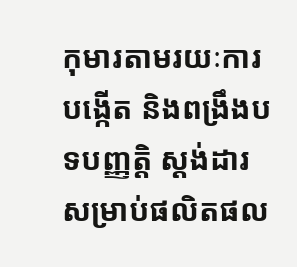កុមារតាមរយៈការបង្កើត និងពង្រឹងបទបញ្ញត្តិ ស្តង់ដារសម្រាប់ផលិតផល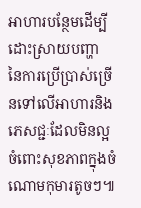អាហារបន្ថែមដើម្បីដោះស្រាយបញ្ហា នៃការប្រើប្រាស់ច្រើនទៅលើអាហារនិងភេសជ្ជៈដែលមិនល្អចំពោះសុខភាពក្នុងចំណោមកុមារតូចៗ៕